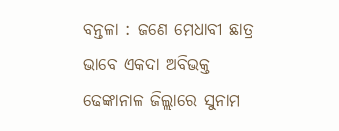ବନ୍ତଳା : ଜଣେ ମେଧାବୀ ଛାତ୍ର ଭାବେ ଏକଦା ଅବିଭକ୍ତ ଢେଙ୍କାନାଳ ଜିଲ୍ଲାରେ ସୁନାମ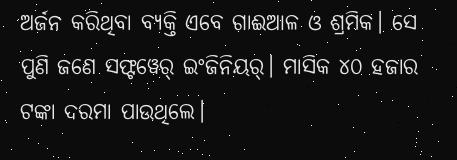ଅର୍ଜନ କରିଥିବା ବ୍ୟକ୍ତି ଏବେ ଗାଈଆଳ ଓ ଶ୍ରମିକ। ସେ ପୁଣି ଜଣେ ସଫ୍ଟୱେର୍ ଇଂଜିନିୟର୍। ମାସିକ ୪୦ ହଜାର ଟଙ୍କା ଦରମା ପାଉଥିଲେ।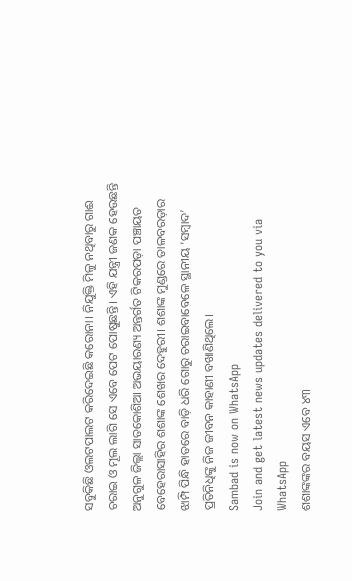ସବୁକିଛି ଓଲଟପାଲଟ କରିଦେଇଛି କରୋନା। ନିଯୁକ୍ତି ମିଳୁ ନଥିବାରୁ ଗାଈ ଚରାଇ ଓ ମୂଲ ଲାଗି ସେ ଏବେ ପେଟ ପୋଷୁଛନ୍ତି। ଏହି ଯନ୍ତ୍ରୀ ଜଣକ ହେଉଛନ୍ତି ଅନୁଗୁଳ ଜିଲ୍ଲା ସାତକୋଶିଆ ଅଭୟାରଣ୍ୟ ଅନ୍ତର୍ଗତ ଟିକରପଡ଼ା ପଞ୍ଚାୟତ ବେହେରାସାହିର ଶଶାଙ୍କ ଶେଖର ଦେହୁରୀ। ଶଶାଙ୍କ ମୁଣ୍ଡରେ ତାଳବରଡ଼ାର ଝାମ୍ପି ପିନ୍ଧି ହାତରେ ବାଡ଼ି ଧରି ଗୋରୁ ଚରାଇବାବେଳେ ସ୍ଥାନୀୟ ‘ସମ୍ବାଦ’ ପ୍ରତିନିଧିଙ୍କୁ ନିଜ ଜୀବନ କାହାଣୀ ବଖାଣିଥିଲେ।
Sambad is now on WhatsApp
Join and get latest news updates delivered to you via WhatsApp
ଶଶାଙ୍କଙ୍କର ବୟସ ଏବେ ୪୩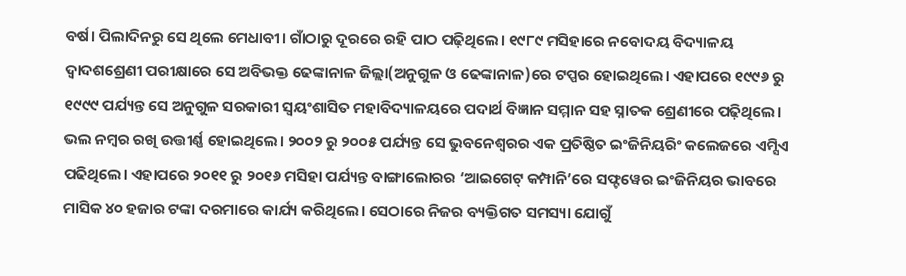ବର୍ଷ। ପିଲାଦିନରୁ ସେ ଥିଲେ ମେଧାବୀ। ଗାଁଠାରୁ ଦୂରରେ ରହି ପାଠ ପଢ଼ିଥିଲେ। ୧୯୮୯ ମସିହାରେ ନବୋଦୟ ବିଦ୍ୟାଳୟ ଦ୍ବାଦଶଶ୍ରେଣୀ ପରୀକ୍ଷାରେ ସେ ଅବିଭକ୍ତ ଢେଙ୍କାନାଳ ଜିଲ୍ଲା(ଅନୁଗୁଳ ଓ ଢେଙ୍କାନାଳ)ରେ ଟପ୍ପର ହୋଇଥିଲେ। ଏହାପରେ ୧୯୯୬ ରୁ ୧୯୯୯ ପର୍ଯ୍ୟନ୍ତ ସେ ଅନୁଗୁଳ ସରକାରୀ ସ୍ବୟଂଶାସିତ ମହାବିଦ୍ୟାଳୟରେ ପଦାର୍ଥ ବିଜ୍ଞାନ ସମ୍ମାନ ସହ ସ୍ନାତକ ଶ୍ରେଣୀରେ ପଢ଼ିଥିଲେ। ଭଲ ନମ୍ବର ରଖି ଉତ୍ତୀର୍ଣ୍ଣ ହୋଇଥିଲେ। ୨୦୦୨ ରୁ ୨୦୦୫ ପର୍ଯ୍ୟନ୍ତ ସେ ଭୁବନେଶ୍ୱରର ଏକ ପ୍ରତିଷ୍ଠିତ ଇଂଜିନିୟରିଂ କଲେଜରେ ଏମ୍ସିଏ ପଢିଥିଲେ। ଏହାପରେ ୨୦୧୧ ରୁ ୨୦୧୬ ମସିହା ପର୍ଯ୍ୟନ୍ତ ବାଙ୍ଗାଲୋରର ‘ଆଇଗେଟ୍ କମ୍ପାନି’ରେ ସଫ୍ଟୱେର ଇଂଜିନିୟର ଭାବରେ ମାସିକ ୪୦ ହଜାର ଟଙ୍କା ଦରମାରେ କାର୍ଯ୍ୟ କରିଥିଲେ। ସେଠାରେ ନିଜର ବ୍ୟକ୍ତିଗତ ସମସ୍ୟା ଯୋଗୁଁ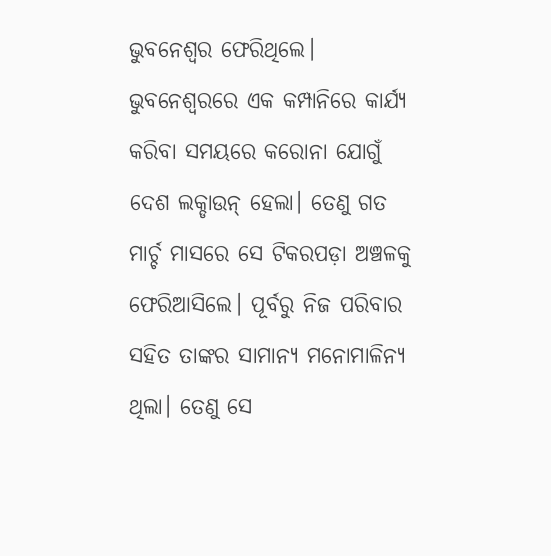ଭୁବନେଶ୍ବର ଫେରିଥିଲେ। ଭୁବନେଶ୍ୱରରେ ଏକ କମ୍ପାନିରେ କାର୍ଯ୍ୟ କରିବା ସମୟରେ କରୋନା ଯୋଗୁଁ ଦେଶ ଲକ୍ଡାଉନ୍ ହେଲା। ତେଣୁ ଗତ ମାର୍ଚ୍ଚ ମାସରେ ସେ ଟିକରପଡ଼ା ଅଞ୍ଚଳକୁ ଫେରିଆସିଲେ। ପୂର୍ବରୁ ନିଜ ପରିବାର ସହିତ ତାଙ୍କର ସାମାନ୍ୟ ମନୋମାଳିନ୍ୟ ଥିଲା। ତେଣୁ ସେ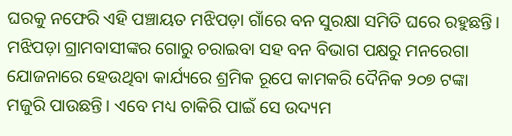ଘରକୁ ନଫେରି ଏହି ପଞ୍ଚାୟତ ମଝିପଡ଼ା ଗାଁରେ ବନ ସୁରକ୍ଷା ସମିତି ଘରେ ରହୁଛନ୍ତି। ମଝିପଡ଼ା ଗ୍ରାମବାସୀଙ୍କର ଗୋରୁ ଚରାଇବା ସହ ବନ ବିଭାଗ ପକ୍ଷରୁ ମନରେଗା ଯୋଜନାରେ ହେଉଥିବା କାର୍ଯ୍ୟରେ ଶ୍ରମିକ ରୂପେ କାମକରି ଦୈନିକ ୨୦୭ ଟଙ୍କା ମଜୁରି ପାଉଛନ୍ତି। ଏବେ ମଧ୍ୟ ଚାକିରି ପାଇଁ ସେ ଉଦ୍ୟମ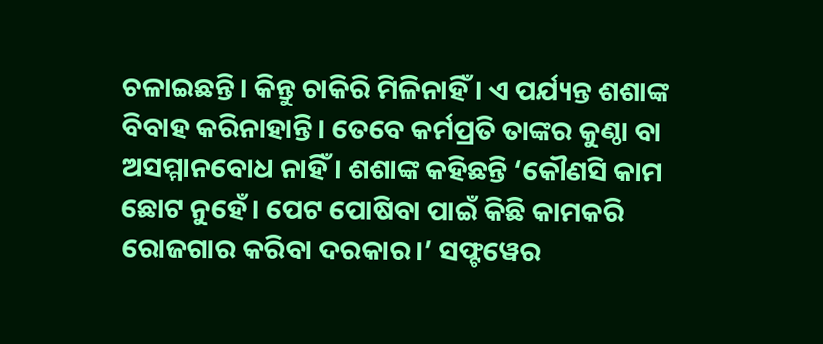ଚଳାଇଛନ୍ତି। କିନ୍ତୁ ଚାକିରି ମିଳିନାହିଁ। ଏ ପର୍ଯ୍ୟନ୍ତ ଶଶାଙ୍କ ବିବାହ କରିନାହାନ୍ତି। ତେବେ କର୍ମପ୍ରତି ତାଙ୍କର କୁଣ୍ଠା ବା ଅସମ୍ମାନବୋଧ ନାହିଁ। ଶଶାଙ୍କ କହିଛନ୍ତି ‘କୌଣସି କାମ ଛୋଟ ନୁହେଁ। ପେଟ ପୋଷିବା ପାଇଁ କିଛି କାମକରି ରୋଜଗାର କରିବା ଦରକାର।’ ସଫ୍ଟୱେର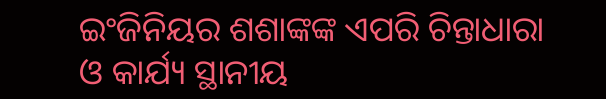ଇଂଜିନିୟର ଶଶାଙ୍କଙ୍କ ଏପରି ଚିନ୍ତାଧାରା ଓ କାର୍ଯ୍ୟ ସ୍ଥାନୀୟ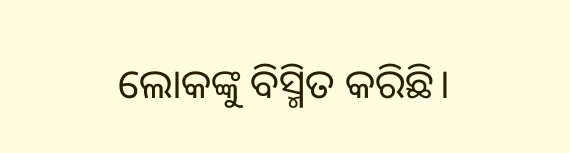ଲୋକଙ୍କୁ ବିସ୍ମିତ କରିଛି।